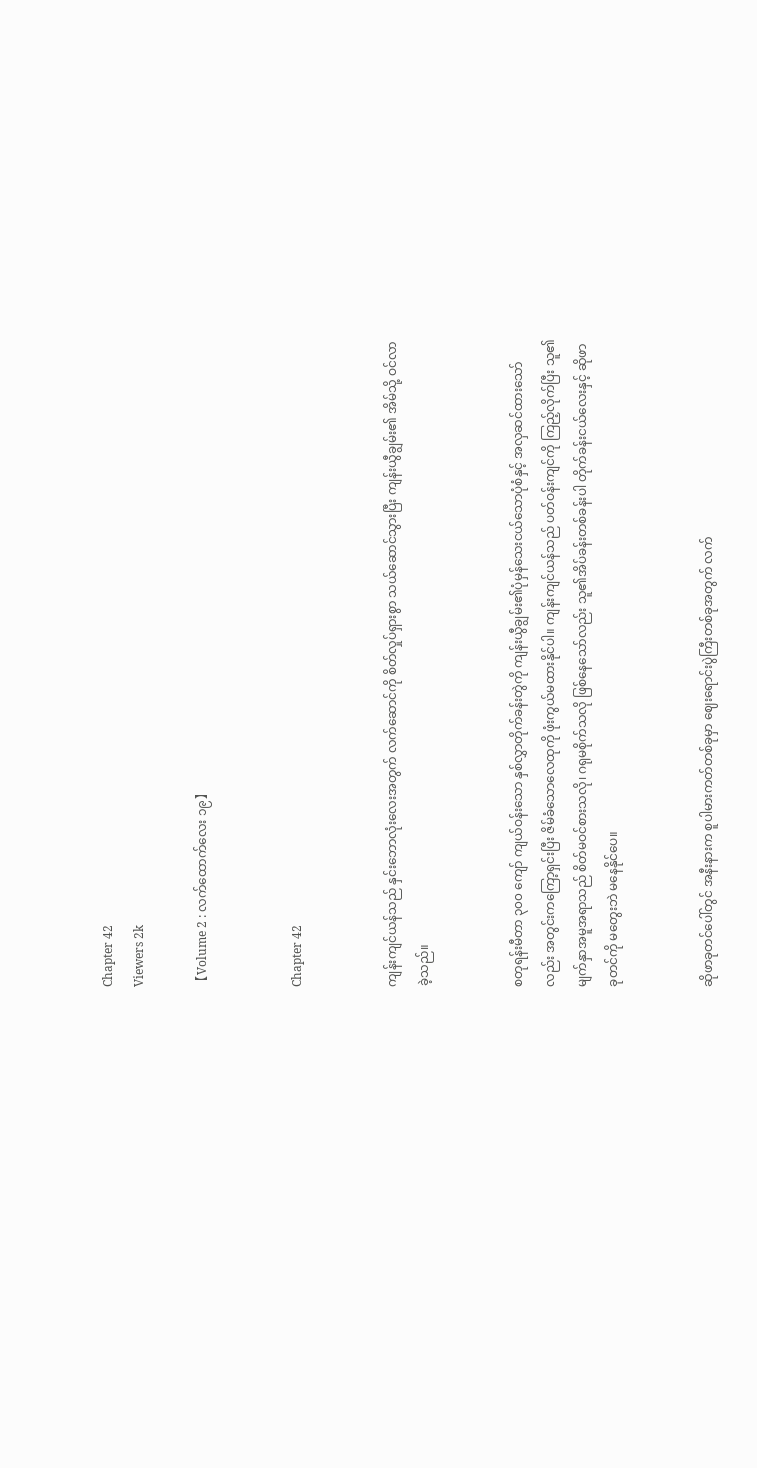Chapter 42
Viewers 2k

【Volume 2 : လက်ထောက်လေး ၁၉】


Chapter 42


ကျန်းကျင်ယန်သည် နှင်းဘောလုံးလေးအတွက် လက်ဆောင်ကို စိတ်လှုပ်ရှားစွာ သယ်ဆောင်သွားပြီး ကျန်းယွီချွမ်း၏ အိမ်သို့ ဝင်လာခဲ့သည်။


စတုရန်းမီတာ ၃၀၀ ကျော် ကျယ်ဝန်းသော နှစ်လွှာတိုက်ခန်းတွဲကို ကျန်းယွီချွမ်း၏ပုံမှန်သေးငယ်သောပုံစံနှင့် အလှဆင်ထားသော်လည်း အတွင်းကကြော့ရှင်းပြီး ဇိမ်ခံသောလေထုကို ဖုံးကွယ်မထားနိုင်ပါ။ ကျန်းကျင်ယန်သည် ပတ်ဝန်းကျင်ကို ကြည့်လိုက်ပြီး သူ၏မျက်နှာအမူအရာသည် စိတ်မဝင်စားသလို၊ ဂရုမစိုက်သလို ဖြစ်နေသော်လည်း သူ၏အိပ်ခန်းတစ်ခန်းပါ တိုက်ခန်းငယ်လေးနှင့် ဆိုဖာခုတင်ကို မတွေးဘဲ မနေနိုင်ပေ။


ဆိုဖာခုတင်ပေါ်တွင် အနီးနားက စူပါမားကတ်တစ်ခုမှာ ဈေးရောင်းပွဲကြီးတစ်ခုအတွက် လက်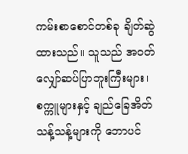ကမ်းစာစောင်တစ်ခု ချိတ်ဆွဲထားသည်။ သူသည် အဝတ်လျှော်ဆပ်ပြာဘူးကြီးများ၊ စက္ကူများနှင့် ချည်ခြေအိတ်သန့်သန့်များကို ဘောပင်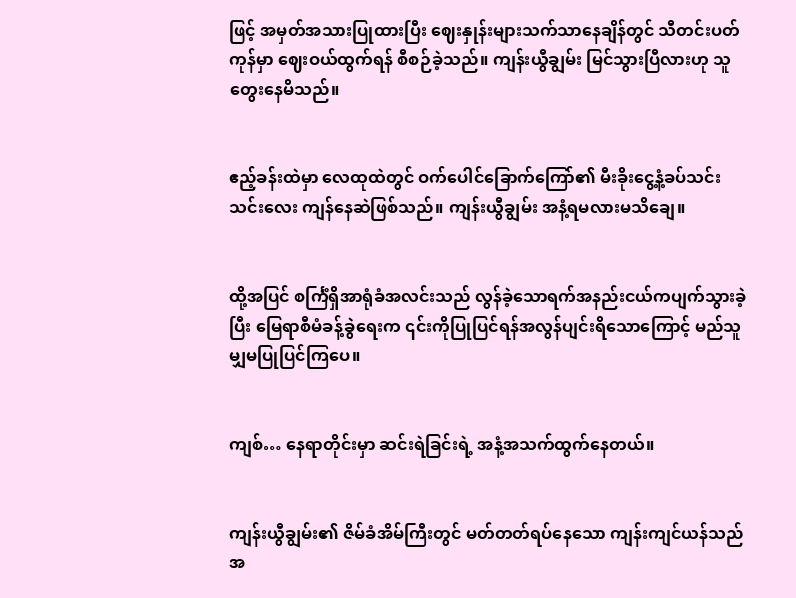ဖြင့် အမှတ်အသားပြုထားပြီး ဈေးနှုန်းများသက်သာနေချိန်တွင် သီတင်းပတ်ကုန်မှာ ဈေးဝယ်ထွက်ရန် စီစဉ်ခဲ့သည်။ ကျန်းယွီချွမ်း မြင်သွားပြီလားဟု သူတွေးနေမိသည်။


ဧည့်ခန်းထဲမှာ လေထုထဲတွင် ဝက်ပေါင်ခြောက်ကြော်၏ မီးခိုးငွေ့နံ့ခပ်သင်းသင်းလေး ကျန်နေဆဲဖြစ်သည်။ ကျန်းယွီချွမ်း အနံ့ရမလားမသိချေ။


ထို့အပြင် စင်္ကြံရှိအာရုံခံအလင်းသည် လွန်ခဲ့သောရက်အနည်းငယ်ကပျက်သွားခဲ့ပြီး မြေရာစီမံခန့်ခွဲရေးက ၎င်းကိုပြုပြင်ရန်အလွန်ပျင်းရိသောကြောင့် မည်သူမျှမပြုပြင်ကြပေ။


ကျစ်… နေရာတိုင်းမှာ ဆင်းရဲခြင်းရဲ့ အနံ့အသက်ထွက်နေတယ်။


ကျန်းယွီချွမ်း၏ ဇိမ်ခံအိမ်ကြီးတွင် မတ်တတ်ရပ်နေသော ကျန်းကျင်ယန်သည် အ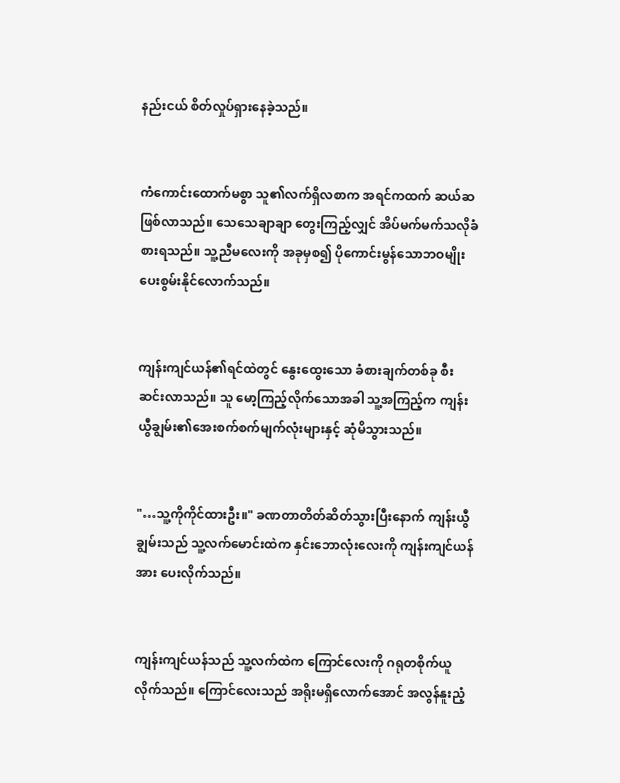နည်းငယ် စိတ်လှုပ်ရှားနေခဲ့သည်။


ကံကောင်းထောက်မစွာ သူ၏လက်ရှိလစာက အရင်ကထက် ဆယ်ဆဖြစ်လာသည်။ သေသေချာချာ တွေးကြည့်လျှင် အိပ်မက်မက်သလိုခံစားရသည်။ သူ့ညီမလေးကို အခုမှစ၍ ပိုကောင်းမွန်သောဘဝမျိုး ပေးစွမ်းနိုင်လောက်သည်။


ကျန်းကျင်ယန်၏ရင်ထဲတွင် နွေးထွေးသော ခံစားချက်တစ်ခု စီးဆင်းလာသည်။ သူ မော့ကြည့်လိုက်သောအခါ သူ့အကြည့်က ကျန်းယွီချွမ်း၏အေးစက်စက်မျက်လုံးများနှင့် ဆုံမိသွားသည်။


"…သူ့ကိုကိုင်ထားဦး။" ခဏတာတိတ်ဆိတ်သွားပြီးနောက် ကျန်းယွီချွမ်းသည် သူ့လက်မောင်းထဲက နှင်းဘောလုံးလေးကို ကျန်းကျင်ယန်အား ပေးလိုက်သည်။


ကျန်းကျင်ယန်သည် သူ့လက်ထဲက ကြောင်လေးကို ဂရုတစိုက်ယူလိုက်သည်။ ကြောင်လေးသည် အရိုးမရှိလောက်အောင် အလွန်နူးညံ့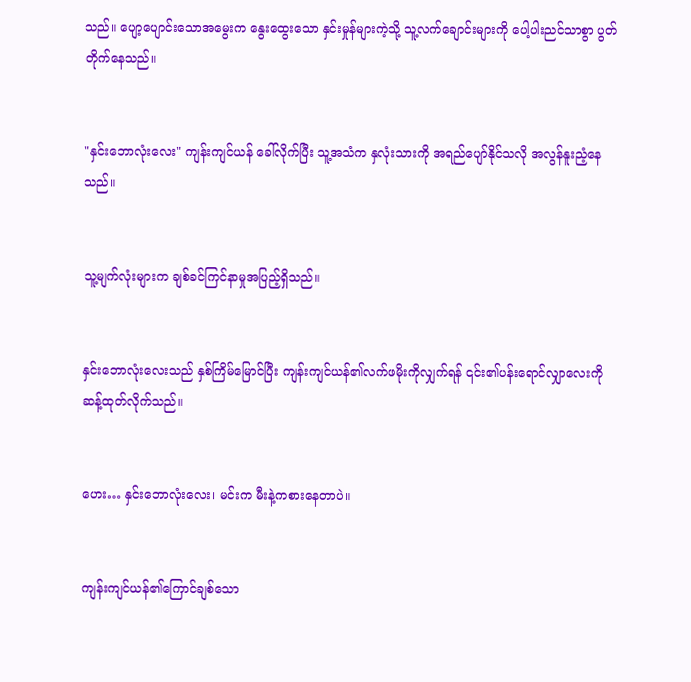သည်။ ပျော့ပျောင်းသောအမွေးက နွေးထွေးသော နှင်းမှုန်များကဲ့သို့ သူ့လက်ချောင်းများကို ပေါ့ပါးညင်သာစွာ ပွတ်တိုက်နေသည်။


"နှင်းဘောလုံးလေး" ကျန်းကျင်ယန် ခေါ်လိုက်ပြီး သူ့အသံက နှလုံးသားကို အရည်ပျော်နိုင်သလို အလွန်နူးညံ့နေသည်။


သူ့မျက်လုံးများက ချစ်ခင်ကြင်နာမှုအပြည့်ရှိသည်။


နှင်းဘောလုံးလေးသည် နှစ်ကြိမ်မြောင်ပြီး ကျန်းကျင်ယန်၏လက်ဖမိုးကိုလျှက်ရန် ၎င်း၏ပန်းရောင်လျှာလေးကို ဆန့်ထုတ်လိုက်သည်။


ဟေး… နှင်းဘောလုံးလေး၊ မင်းက မီးနဲ့ကစားနေတာပဲ။


ကျန်းကျင်ယန်၏ကြောင်ချစ်သော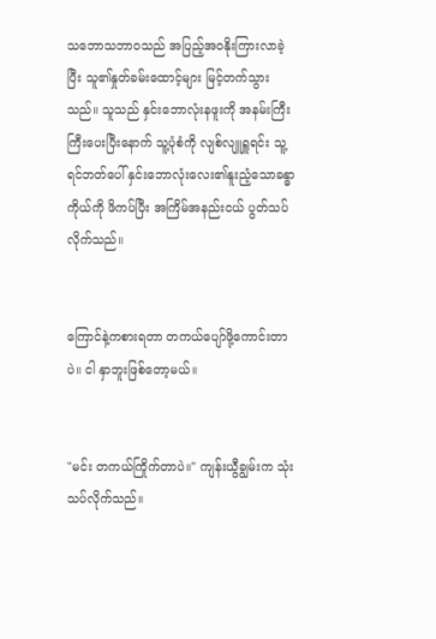သဘောသဘာဝသည် အပြည့်အဝနိုးကြားလာခဲ့ပြီး သူ၏နှုတ်ခမ်းထောင့်များ မြင့်တက်သွားသည်။ သူသည် နှင်းဘောလုံးနဖူးကို အနမ်းကြီးကြီးပေးပြီးနောက် သူ့ပုံစံကို လျစ်လျူရှူရင်း သူ့ရင်ဘတ်ပေါ် နှင်းဘောလုံးလေး၏နူးညံ့သောခန္ဓာကိုယ်ကို ဖိကပ်ပြီး အကြိမ်အနည်းငယ် ပွတ်သပ်လိုက်သည်။


ကြောင်နဲ့ကစားရတာ တကယ်ပျော်ဖို့ကောင်းတာပဲ။ ငါ နှာဘူးဖြစ်တော့မယ်။


"မင်း တကယ်ကြိုက်တာပဲ။" ကျန်းယွီချွမ်းက သုံးသပ်လိုက်သည်။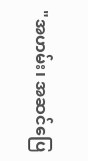"အဟမ်း၊ အဆင်ပြေ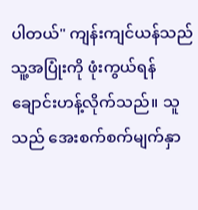ပါတယ်" ကျန်းကျင်ယန်သည် သူ့အပြုံးကို ဖုံးကွယ်ရန် ချောင်းဟန့်လိုက်သည်။ သူသည် အေးစက်စက်မျက်နှာ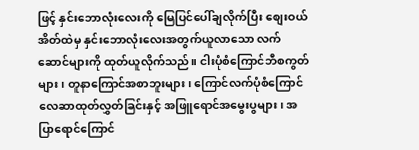ဖြင့် နှင်းဘောလုံးလေးကို မြေပြင်ပေါ်ချလိုက်ပြီး စျေးဝယ်အိတ်ထဲမှ နှင်းဘောလုံးလေးအတွက်ယူလာသော လက်ဆောင်များကို ထုတ်ယူလိုက်သည်။ ငါးပုံစံကြောင်ဘီစကွတ်များ၊ တူနာကြောင်အစာဘူးများ၊ ကြောင်လက်ပုံစံကြောင်လေဆာထုတ်လွှတ်ခြင်းနှင့် အဖြူရောင်အမွေးပွများ၊ အပြာရောင်ကြောင်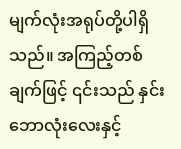မျက်လုံးအရုပ်တို့ပါရှိသည်။ အကြည့်တစ်ချက်ဖြင့် ၎င်းသည် နှင်းဘောလုံးလေးနှင့်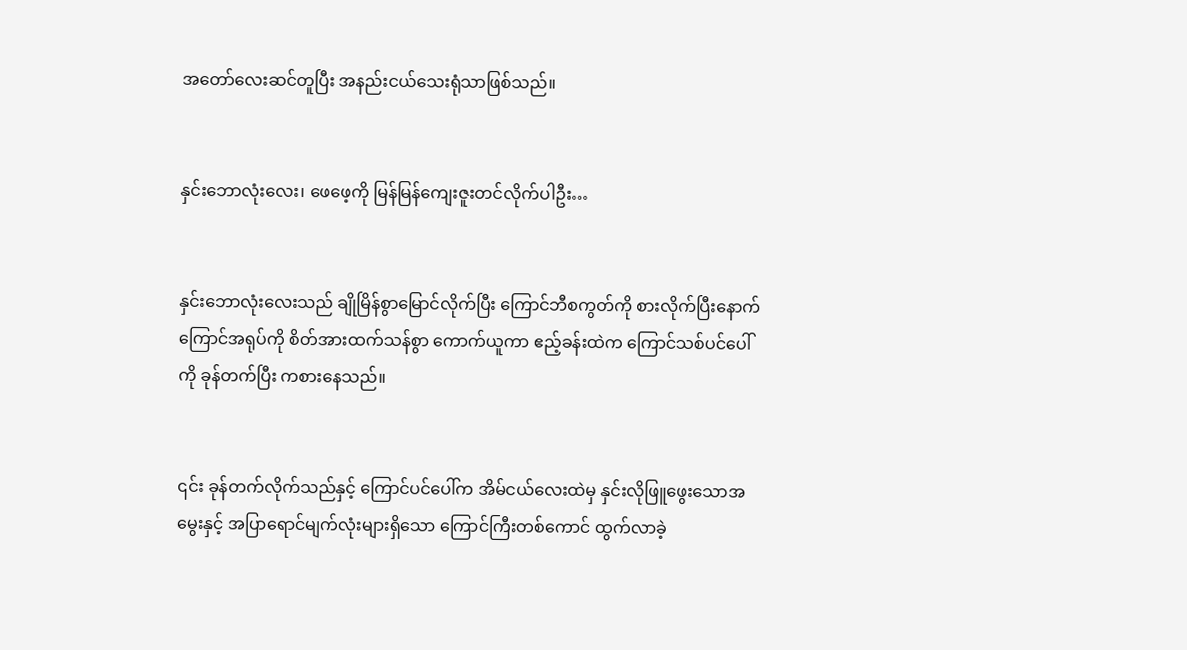အတော်လေးဆင်တူပြီး အနည်းငယ်သေးရုံသာဖြစ်သည်။


နှင်းဘောလုံးလေး၊ ဖေဖေ့ကို မြန်မြန်ကျေးဇူးတင်လိုက်ပါဦး…


နှင်းဘောလုံးလေးသည် ချိုမြိန်စွာမြောင်လိုက်ပြီး ကြောင်ဘီစကွတ်ကို စားလိုက်ပြီးနောက် ကြောင်အရုပ်ကို စိတ်အားထက်သန်စွာ ကောက်ယူကာ ဧည့်ခန်းထဲက ကြောင်သစ်ပင်ပေါ်ကို ခုန်တက်ပြီး ကစားနေသည်။


၎င်း ခုန်တက်လိုက်သည်နှင့် ကြောင်ပင်ပေါ်က အိမ်ငယ်လေးထဲမှ နှင်းလိုဖြူဖွေးသောအမွေးနှင့် အပြာရောင်မျက်လုံးများရှိသော ကြောင်ကြီးတစ်ကောင် ထွက်လာခဲ့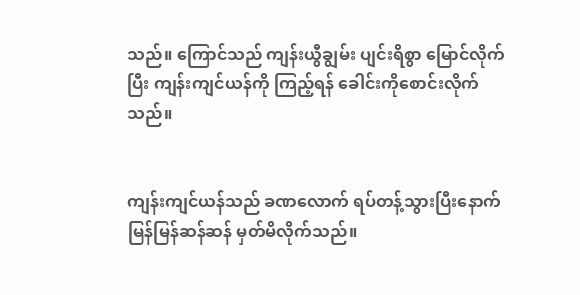သည်။ ကြောင်သည် ကျန်းယွီချွမ်း ပျင်းရိစွာ မြောင်လိုက်ပြီး ကျန်းကျင်ယန်ကို ကြည့်ရန် ခေါင်းကိုစောင်းလိုက်သည်။


ကျန်းကျင်ယန်သည် ခဏလောက် ရပ်တန့်သွားပြီးနောက် မြန်မြန်ဆန်ဆန် မှတ်မိလိုက်သည်။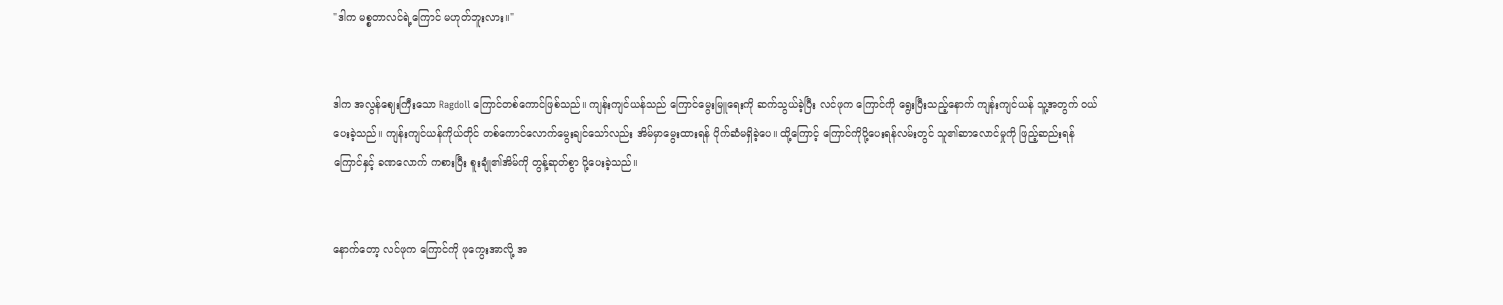"ဒါက မစ္စတာလင်ရဲ့ကြောင် မဟုတ်ဘူးလား။"


ဒါက အလွန်ဈေးကြီးသော Ragdoll ကြောင်တစ်ကောင်ဖြစ်သည်။ ကျန်းကျင်ယန်သည် ကြောင်မွေးမြူရေးကို ဆက်သွယ်ခဲ့ပြီး လင်ဖုက ကြောင်ကို ရွေးပြီးသည့်နောက် ကျန်းကျင်ယန် သူ့အတွက် ဝယ်ပေးခဲ့သည်။ ကျန်းကျင်ယန်ကိုယ်တိုင် တစ်ကောင်လောက်မွေးချင်သော်လည်း အိမ်မှာမွေးထားရန် ပိုက်ဆံမရှိခဲ့ပေ။ ထို့ကြောင့် ကြောင်ကိုပို့ပေးရန်လမ်းတွင် သူ၏ဆာလောင်မှုကို ဖြည့်ဆည်းရန် ကြောင်နှင့် ခဏလောက် ကစားပြီး စူးချုံ၏အိမ်ကို တွန့်ဆုတ်စွာ ပို့ပေးခဲ့သည်။


နောက်တော့ လင်ဖုက ကြောင်ကို ဖုကွေးအာလို့ အ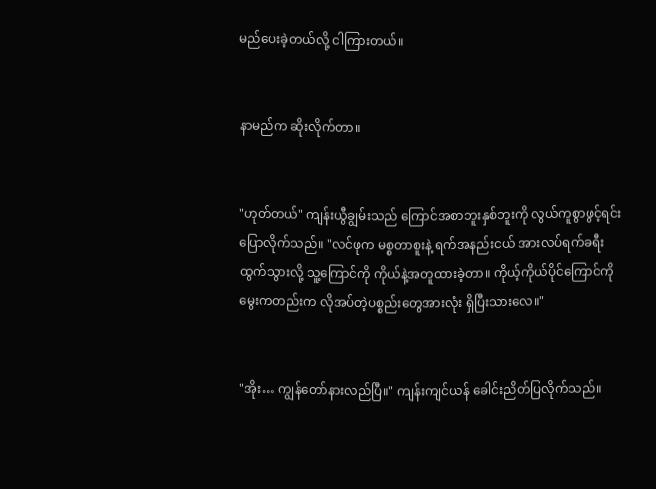မည်ပေးခဲ့တယ်လို့ ငါကြားတယ်။


နာမည်က ဆိုးလိုက်တာ။


"ဟုတ်တယ်" ကျန်းယွီချွမ်းသည် ကြောင်အစာဘူးနှစ်ဘူးကို လွယ်ကူစွာဖွင့်ရင်း ပြောလိုက်သည်။ "လင်ဖုက မစ္စတာစူးနဲ့ ရက်အနည်းငယ် အားလပ်ရက်ခရီးထွက်သွားလို့ သူ့ကြောင်ကို ကိုယ်နဲ့အတူထားခဲ့တာ။ ကိုယ့်ကိုယ်ပိုင်ကြောင်ကို မွေးကတည်းက လိုအပ်တဲ့ပစ္စည်းတွေအားလုံး ရှိပြီးသားလေ။"


"အိုး… ကျွန်တော်နားလည်ပြီ။" ကျန်းကျင်ယန် ခေါင်းညိတ်ပြလိုက်သည်။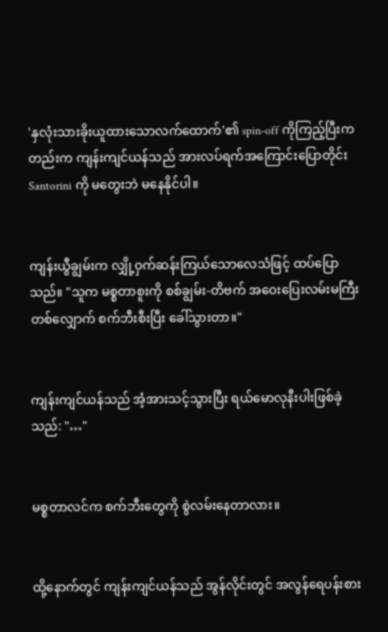'နှလုံးသားခိုးယူထားသောလက်ထောက်'၏ spin-off ကိုကြည့်ပြီးကတည်းက ကျန်းကျင်ယန်သည် အားလပ်ရက်အကြောင်းပြောတိုင်း Santorini ကို မတွေးဘဲ မနေနိုင်ပါ။


ကျန်းယွီချွမ်းက လျှို့ဝှက်ဆန်းကြယ်သောလေသံဖြင့် ထပ်ပြောသည်။ "သူက မစ္စတာစူးကို စစ်ချွမ်း-တိဗက် အဝေးပြေးလမ်းမကြီးတစ်လျှောက် စက်ဘီးစီးပြီး ခေါ်သွားတာ။"


ကျန်းကျင်ယန်သည် အံ့အားသင့်သွားပြီး ရယ်မောလုနီးပါးဖြစ်ခဲ့သည်: "…"


မစ္စတာလင်က စက်ဘီးတွေကို စွဲလမ်းနေတာလား။


ထို့နောက်တွင် ကျန်းကျင်ယန်သည် အွန်လိုင်းတွင် အလွန်ရေပန်းစား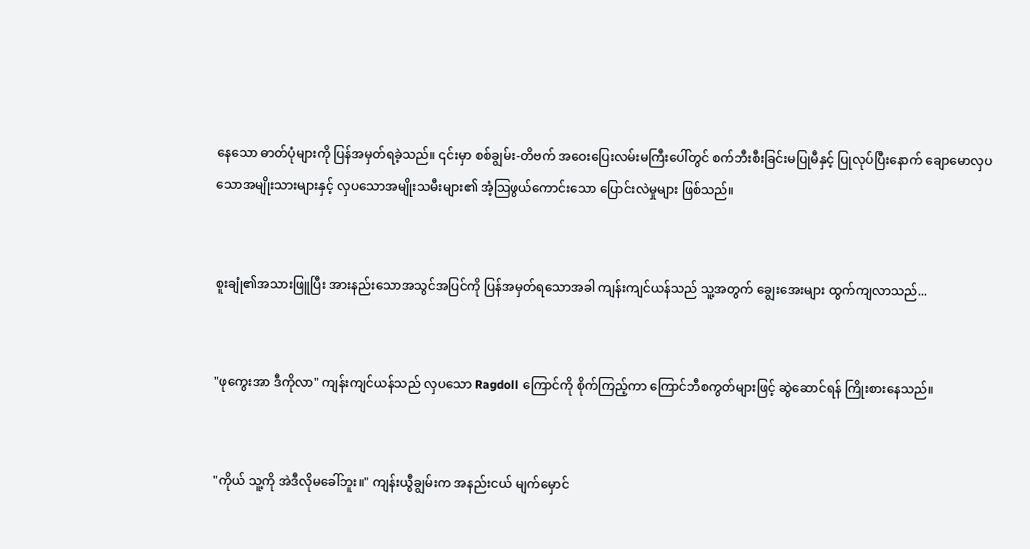နေသော ဓာတ်ပုံများကို ပြန်အမှတ်ရခဲ့သည်။ ၎င်းမှာ စစ်ချွမ်း-တိဗက် အဝေးပြေးလမ်းမကြီးပေါ်တွင် စက်ဘီးစီးခြင်းမပြုမီနှင့် ပြုလုပ်ပြီးနောက် ချောမောလှပသောအမျိုးသားများနှင့် လှပသောအမျိုးသမီးများ၏ အံ့သြဖွယ်ကောင်းသော ပြောင်းလဲမှုများ ဖြစ်သည်။


စူးချုံ၏အသားဖြူပြီး အားနည်းသောအသွင်အပြင်ကို ပြန်အမှတ်ရသောအခါ ကျန်းကျင်ယန်သည် သူ့အတွက် ချွေးအေးများ ထွက်ကျလာသည်...


"ဖုကွေးအာ ဒီကိုလာ" ကျန်းကျင်ယန်သည် လှပသော Ragdoll ကြောင်ကို စိုက်ကြည့်ကာ ကြောင်ဘီစကွတ်များဖြင့် ဆွဲဆောင်ရန် ကြိုးစားနေသည်။


"ကိုယ် သူ့ကို အဲဒီလိုမခေါ်ဘူး။" ကျန်းယွီချွမ်းက အနည်းငယ် မျက်မှောင်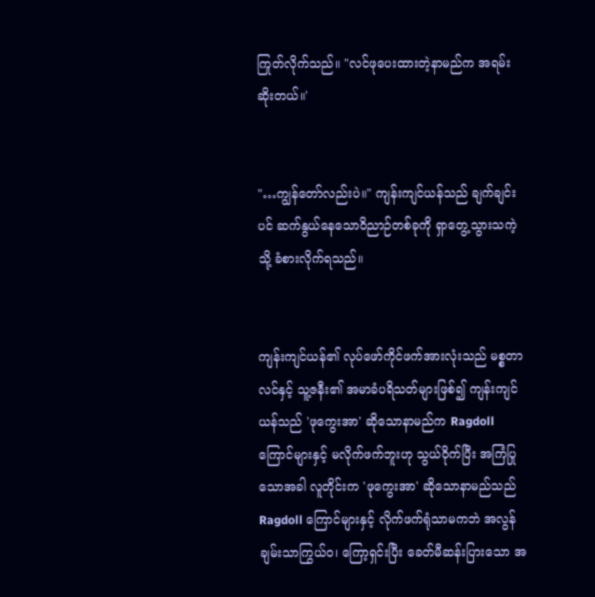ကြုတ်လိုက်သည်။ "လင်ဖုပေးထားတဲ့နာမည်က အရမ်းဆိုးတယ်။'


"…ကျွန်တော်လည်းပဲ။" ကျန်းကျင်ယန်သည် ချက်ချင်းပင် ဆက်နွယ်နေသောဝိညာဉ်တစ်ခုကို ရှာတွေ့သွားသကဲ့သို့ ခံစားလိုက်ရသည်။


ကျန်းကျင်ယန်၏ လုပ်ဖော်ကိုင်ဖက်အားလုံးသည် မစ္စတာလင်နှင့် သူ့ဇနီး၏ အမာခံပရိသတ်များဖြစ်၍ ကျန်းကျင်ယန်သည် 'ဖုကွေးအာ' ဆိုသောနာမည်က Ragdoll ကြောင်များနှင့် မလိုက်ဖက်ဘူးဟု သွယ်ဝိုက်ပြီး အကြံပြုသောအခါ လူတိုင်းက 'ဖုကွေးအာ' ဆိုသောနာမည်သည် Ragdoll ကြောင်များနှင့် လိုက်ဖက်ရုံသာမကဘဲ အလွန်ချမ်းသာကြွယ်ဝ၊ ကြော့ရှင်းပြီး ခေတ်မီဆန်းပြားသော အ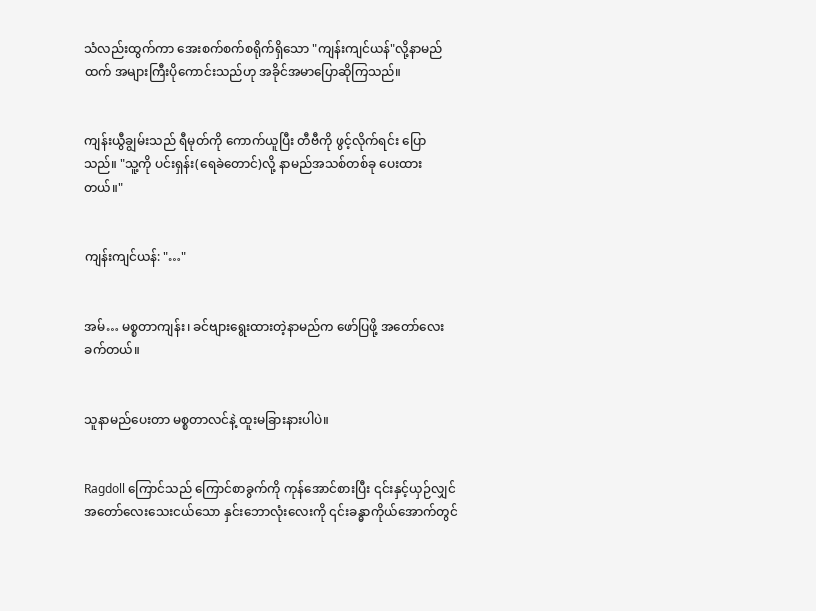သံလည်းထွက်ကာ အေးစက်စက်စရိုက်ရှိသော "ကျန်းကျင်ယန်"လို့နာမည်ထက် အများကြီးပိုကောင်းသည်ဟု အခိုင်အမာပြောဆိုကြသည်။


ကျန်းယွီချွမ်းသည် ရီမုတ်ကို ကောက်ယူပြီး တီဗီကို ဖွင့်လိုက်ရင်း ပြောသည်။ "သူ့ကို ပင်းရှန်း(ရေခဲတောင်)လို့ နာမည်အသစ်တစ်ခု ပေးထားတယ်။"


ကျန်းကျင်ယန်: "…"


အမ်… မစ္စတာကျန်း၊ ခင်ဗျားရွေးထားတဲ့နာမည်က ဖော်ပြဖို့ အတော်လေး ခက်တယ်။


သူနာမည်ပေးတာ မစ္စတာလင်နဲ့ ထူးမခြားနားပါပဲ။


Ragdoll ကြောင်သည် ကြောင်စာခွက်ကို ကုန်အောင်စားပြီး ၎င်းနှင့်ယှဉ်လျှင် အတော်လေးသေးငယ်သော နှင်းဘောလုံးလေးကို ၎င်းခန္ဓာကိုယ်အောက်တွင်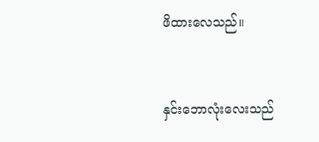ဖိထားလေသည်။


နှင်းဘောလုံးလေးသည်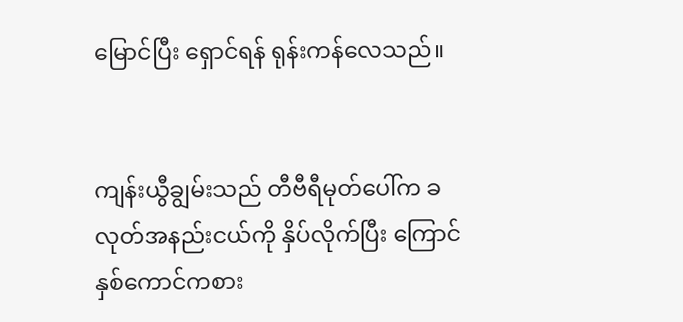မြောင်ပြီး ရှောင်ရန် ရုန်းကန်လေသည်။


ကျန်းယွီချွမ်းသည် တီဗီရီမုတ်ပေါ်က ခလုတ်အနည်းငယ်ကို နှိပ်လိုက်ပြီး ကြောင်နှစ်ကောင်ကစား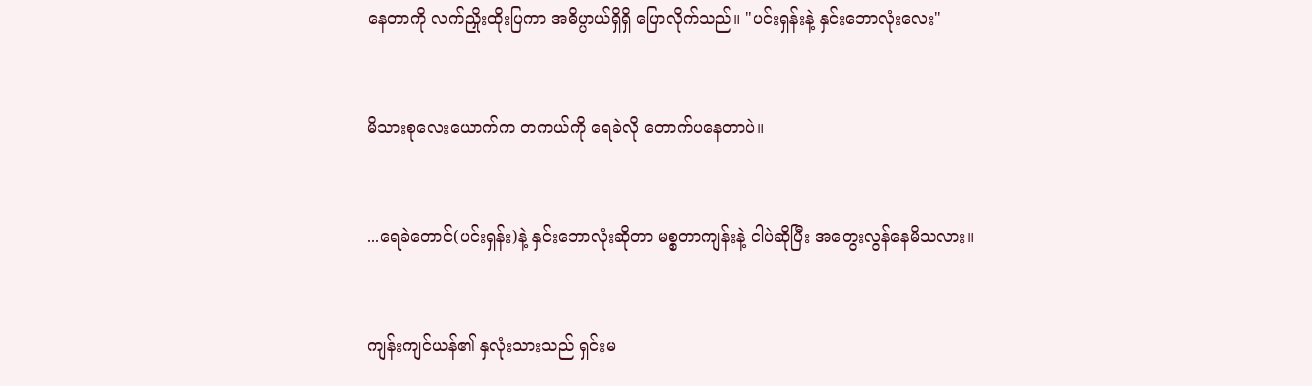နေတာကို လက်ညှိုးထိုးပြကာ အဓိပ္ပာယ်ရှိရှိ ပြောလိုက်သည်။ "ပင်းရှန်းနဲ့ နှင်းဘောလုံးလေး"


မိသားစုလေးယောက်က တကယ်ကို ရေခဲလို တောက်ပနေတာပဲ။


...ရေခဲတောင်(ပင်းရှန်း)နဲ့ နှင်းဘောလုံးဆိုတာ မစ္စတာကျန်းနဲ့ ငါပဲဆိုပြီး အတွေးလွန်နေမိသလား။


ကျန်းကျင်ယန်၏ နှလုံးသားသည် ရှင်းမ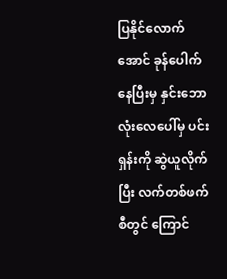ပြနိုင်လောက်အောင် ခုန်ပေါက်နေပြီးမှ နှင်းဘောလုံးလေပေါ်မှ ပင်းရှန်းကို ဆွဲယူလိုက်ပြီး လက်တစ်ဖက်စီတွင် ကြောင်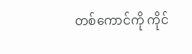တစ်ကောင်ကို ကိုင်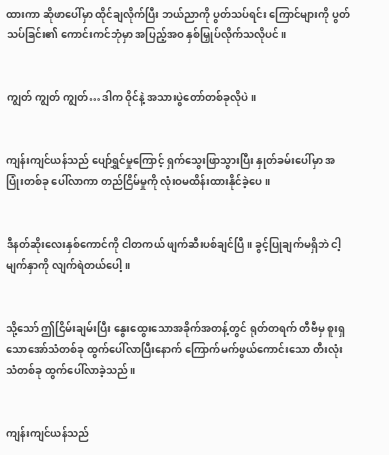ထားကာ ဆိုဖာပေါ်မှာ ထိုင်ချလိုက်ပြီး ဘယ်ညာကို ပွတ်သပ်ရင်း ကြောင်များကို ပွတ်သပ်ခြင်း၏ ကောင်းကင်ဘုံမှာ အပြည့်အဝ နှစ်မြှုပ်လိုက်သလိုပင်။


ကျွတ် ကျွတ် ကျွတ်…ဒါက ဝိုင်နဲ့ အသားပွဲတော်တစ်ခုလိုပဲ။


ကျန်းကျင်ယန်သည် ပျော်ရွှင်မှုကြောင့် ရှက်သွေးဖြာသွားပြီး နှုတ်ခမ်းပေါ်မှာ အပြုံးတစ်ခု ပေါ်လာကာ တည်ငြိမ်မှုကို လုံးဝမထိန်းထားနိုင်ခဲ့ပေ။


ဒီနတ်ဆိုးလေးနှစ်ကောင်ကို ငါတကယ် ဖျက်ဆီးပစ်ချင်ပြီ။ ခွင့်ပြုချက်မရှိဘဲ ငါ့မျက်နှာကို လျက်ရဲတယ်ပေါ့။


သို့သော် ဤငြိမ်းချမ်းပြီး နွေးထွေးသောအခိုက်အတန့်တွင် ရုတ်တရက် တီဗီမှ စူးရှသောအော်သံတစ်ခု ထွက်ပေါ်လာပြီးနောက် ကြောက်မက်ဖွယ်ကောင်းသော တီးလုံးသံတစ်ခု ထွက်ပေါ်လာခဲ့သည်။


ကျန်းကျင်ယန်သည်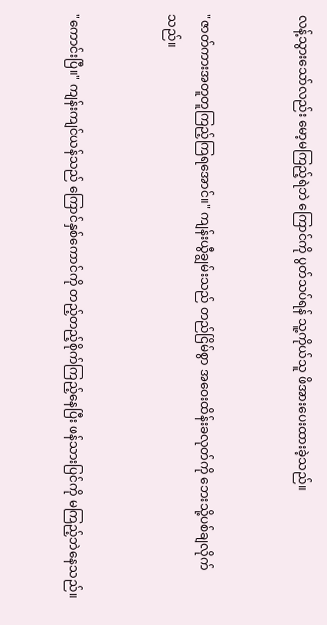လန့်သွားသော်လည်း မော့မကြည့်ရဲဘဲ ကြောင်ကို ပွတ်သပ်ရန် သူ့ကိုယ်သူ ဖိအားပေးထားခဲ့သည်။


"ဇာတ်ကားအတူတူကြည့်ကြရအောင်။" ကျန်းယွီချွမ်းသည် တည်ငြိမ်စွာ အဝေးထိန်းခလုတ်ကို ဘေးသို့ပစ်ချလိုက်သည်။


"ကောင်းပြီ။" ကျန်းကျင်ယန်သည် ကြောင်နှစ်ကောင်ကို တည့်တည့်စိုက်ကြည့်နေပြီး ဖန်သားပြင်ကို မကြည့်ဘဲနေသည်။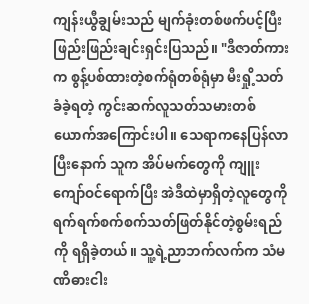ကျန်းယွီချွမ်းသည် မျက်ခုံးတစ်ဖက်ပင့်ပြီး ဖြည်းဖြည်းချင်းရှင်းပြသည်။ "ဒီဇာတ်ကားက စွန့်ပစ်ထားတဲ့စက်ရုံတစ်ရုံမှာ မီးရှို့သတ်ခံခဲ့ရတဲ့ ကွင်းဆက်လူသတ်သမားတစ်ယောက်အကြောင်းပါ။ သေရာကနေပြန်လာပြီးနောက် သူက အိပ်မက်တွေကို ကျူးကျော်ဝင်ရောက်ပြီး အဲဒီထဲမှာရှိတဲ့လူတွေကို ရက်ရက်စက်စက်သတ်ဖြတ်နိုင်တဲ့စွမ်းရည်ကို ရရှိခဲ့တယ်။ သူ့ရဲ့ညာဘက်လက်က သံမဏိဓားငါး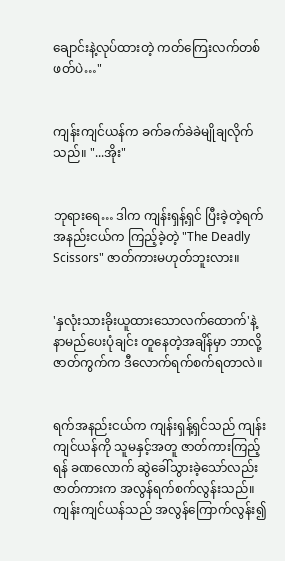ချောင်းနဲ့လုပ်ထားတဲ့ ကတ်ကြေးလက်တစ်ဖတ်ပဲ…"


ကျန်းကျင်ယန်က ခက်ခက်ခဲခဲမျိုချလိုက်သည်။ "...အိုး"


ဘုရားရေ… ဒါက ကျန်းရှန့်ရှင် ပြီးခဲ့တဲ့ရက်အနည်းငယ်က ကြည့်ခဲ့တဲ့ "The Deadly Scissors" ဇာတ်ကားမဟုတ်ဘူးလား။


'နှလုံးသားခိုးယူထားသောလက်ထောက်'နဲ့ နာမည်ပေးပုံချင်း တူနေတဲ့အချိန်မှာ ဘာလို့ ဇာတ်ကွက်က ဒီလောက်ရက်စက်ရတာလဲ။


ရက်အနည်းငယ်က ကျန်းရှန့်ရှင်သည် ကျန်းကျင်ယန်ကို သူမနှင့်အတူ ဇာတ်ကားကြည့်ရန် ခဏလောက် ဆွဲခေါ်သွားခဲ့သော်လည်း ဇာတ်ကားက အလွန်ရက်စက်လွန်းသည်။ ကျန်းကျင်ယန်သည် အလွန်ကြောက်လွန်း၍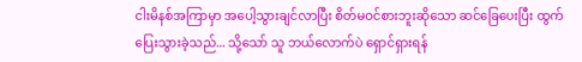ငါးမိနစ်အကြာမှာ အပေါ့သွားချင်လာပြီး စိတ်မဝင်စားဘူးဆိုသော ဆင်ခြေပေးပြီး ထွက်ပြေးသွားခဲ့သည်... သို့သော် သူ ဘယ်လောက်ပဲ ရှောင်ရှားရန်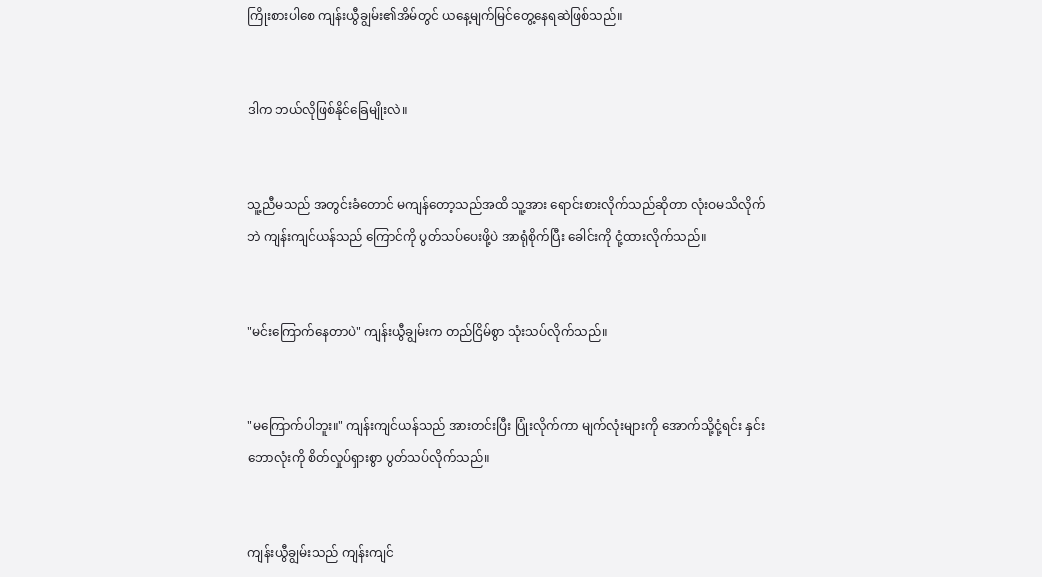ကြိုးစားပါစေ ကျန်းယွီချွမ်း၏အိမ်တွင် ယနေ့မျက်မြင်တွေ့နေရဆဲဖြစ်သည်။


ဒါက ဘယ်လိုဖြစ်နိုင်ခြေမျိုးလဲ။


သူ့ညီမသည် အတွင်းခံတောင် မကျန်တော့သည်အထိ သူ့အား ရောင်းစားလိုက်သည်ဆိုတာ လုံးဝမသိလိုက်ဘဲ ကျန်းကျင်ယန်သည် ကြောင်ကို ပွတ်သပ်ပေးဖို့ပဲ အာရုံစိုက်ပြီး ခေါင်းကို ငုံ့ထားလိုက်သည်။


"မင်းကြောက်နေတာပဲ" ကျန်းယွီချွမ်းက တည်ငြိမ်စွာ သုံးသပ်လိုက်သည်။


"မကြောက်ပါဘူး။" ကျန်းကျင်ယန်သည် အားတင်းပြီး ပြုံးလိုက်ကာ မျက်လုံးများကို အောက်သို့ငုံ့ရင်း နှင်းဘောလုံးကို စိတ်လှုပ်ရှားစွာ ပွတ်သပ်လိုက်သည်။


ကျန်းယွီချွမ်းသည် ကျန်းကျင်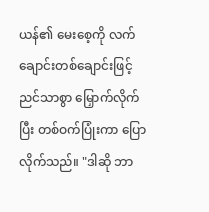ယန်၏ မေးစေ့ကို လက်ချောင်းတစ်ချောင်းဖြင့် ညင်သာစွာ မြှောက်လိုက်ပြီး တစ်ဝက်ပြုံးကာ ပြောလိုက်သည်။ "ဒါဆို ဘာ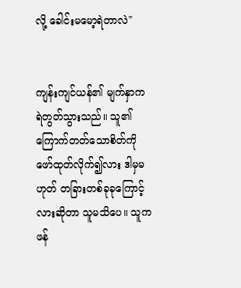လို့ ခေါင်းမမော့ရဲတာလဲ"


ကျန်းကျင်ယန်၏ မျက်နှာက ရဲတွတ်သွားသည်။ သူ၏ကြောက်တတ်သောစိတ်ကို ဖော်ထုတ်လိုက်၍လား ဒါမှမဟုတ် တခြားတစ်ခုခုကြောင့်လားဆိုတာ သူမသိပေ။ သူက ဖန်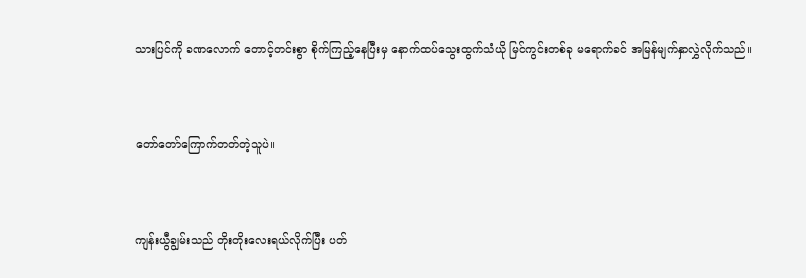သားပြင်ကို ခဏလောက် တောင့်တင်းစွာ စိုက်ကြည့်နေပြီးမှ နောက်ထပ်သွေးထွက်သံယို မြင်ကွင်းတစ်ခု မရောက်ခင် အမြန်မျက်နှာလွှဲလိုက်သည်။


တော်တော်ကြောက်တတ်တဲ့သူပဲ။


ကျန်းယွီချွမ်းသည် တိုးတိုးလေးရယ်လိုက်ပြီး ပတ်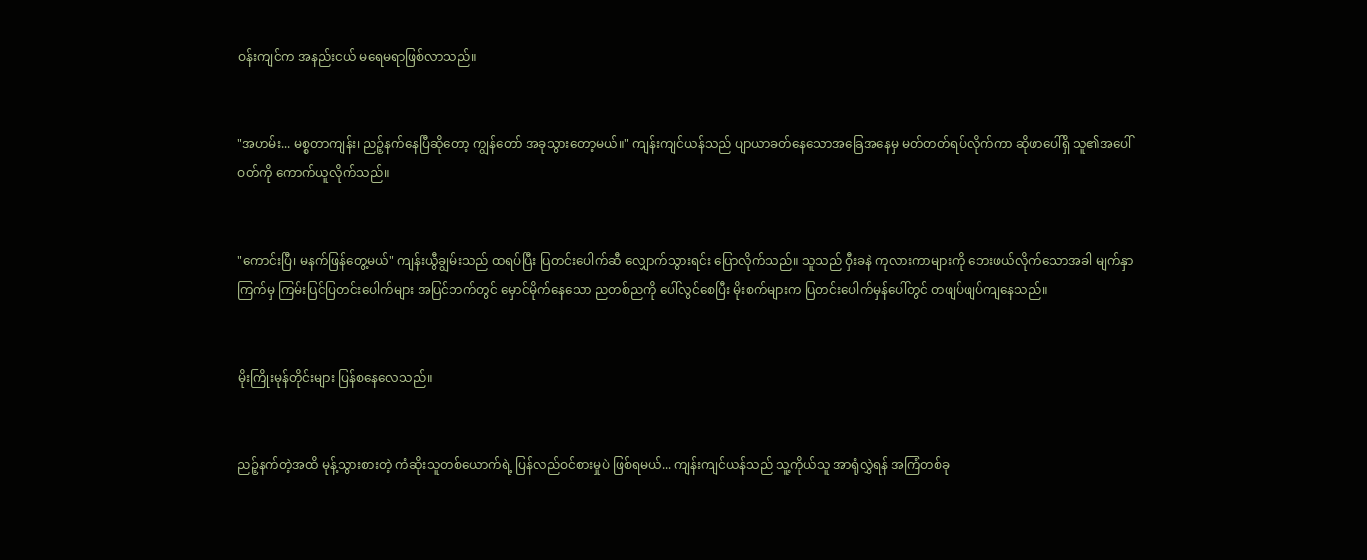ဝန်းကျင်က အနည်းငယ် မရေမရာဖြစ်လာသည်။


"အဟမ်း... မစ္စတာကျန်း၊ ညဉ့်နက်နေပြီဆိုတော့ ကျွန်တော် အခုသွားတော့မယ်။" ကျန်းကျင်ယန်သည် ပျာယာခတ်နေသောအခြေအနေမှ မတ်တတ်ရပ်လိုက်ကာ ဆိုဖာပေါ်ရှိ သူ၏အပေါ်ဝတ်ကို ကောက်ယူလိုက်သည်။


"ကောင်းပြီ၊ မနက်ဖြန်တွေ့မယ်" ကျန်းယွီချွမ်းသည် ထရပ်ပြီး ပြတင်းပေါက်ဆီ လျှောက်သွားရင်း ပြောလိုက်သည်။ သူသည် ဝှီးခနဲ ကုလားကာများကို ဘေးဖယ်လိုက်သောအခါ မျက်နှာကြက်မှ ကြမ်းပြင်ပြတင်းပေါက်များ အပြင်ဘက်တွင် မှောင်မိုက်နေသော ညတစ်ညကို ပေါ်လွင်စေပြီး မိုးစက်များက ပြတင်းပေါက်မှန်ပေါ်တွင် တဖျပ်ဖျပ်ကျနေသည်။


မိုးကြိုးမုန်တိုင်းများ ပြန်စနေလေသည်။


ညဉ့်နက်တဲ့အထိ မုန့်သွားစားတဲ့ ကံဆိုးသူတစ်ယောက်ရဲ့ ပြန်လည်ဝင်စားမှုပဲ ဖြစ်ရမယ်... ကျန်းကျင်ယန်သည် သူ့ကိုယ်သူ အာရုံလွှဲရန် အကြံတစ်ခု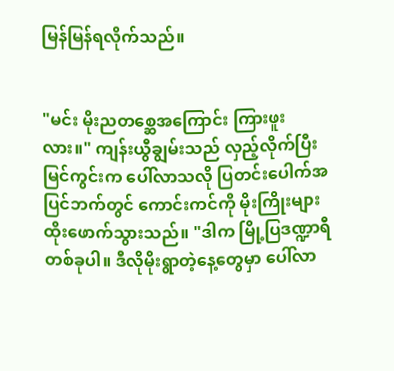မြန်မြန်ရလိုက်သည်။


"မင်း မိုးညတစ္ဆေအကြောင်း ကြားဖူးလား။" ကျန်းယွီချွမ်းသည် လှည့်လိုက်ပြီး မြင်ကွင်းက ပေါ်လာသလို ပြတင်းပေါက်အပြင်ဘက်တွင် ကောင်းကင်ကို မိုးကြိုးများ ထိုးဖောက်သွားသည်။ "ဒါက မြို့ပြဒဏ္ဍာရီတစ်ခုပါ။ ဒီလိုမိုးရွာတဲ့နေ့တွေမှာ ပေါ်လာ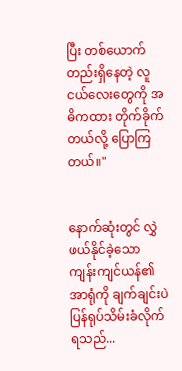ပြီး တစ်ယောက်တည်းရှိနေတဲ့ လူငယ်လေးတွေကို အဓိကထား တိုက်ခိုက်တယ်လို့ ပြောကြတယ်။"


နောက်ဆုံးတွင် လွှဲဖယ်နိုင်ခဲ့သော ကျန်းကျင်ယန်၏အာရုံကို ချက်ချင်းပဲ ပြန်ရုပ်သိမ်းခံလိုက်ရသည်...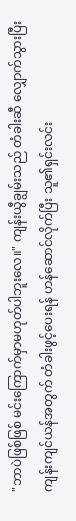"ဘာပဲဖြစ်ဖြစ် မင်းကြောက်မှာမဟုတ်ပါဘူးလေ။" ကျန်းယွီချွမ်းသည် တံခါးဆီ လျှောက်သွားပြီး ကျန်းကျင်ယန်အတွက် တံခါးဖွင့်ပေးရန် ဟန်ဆောင်လိုက်ပြီး သူ၏ရှင်းလင်း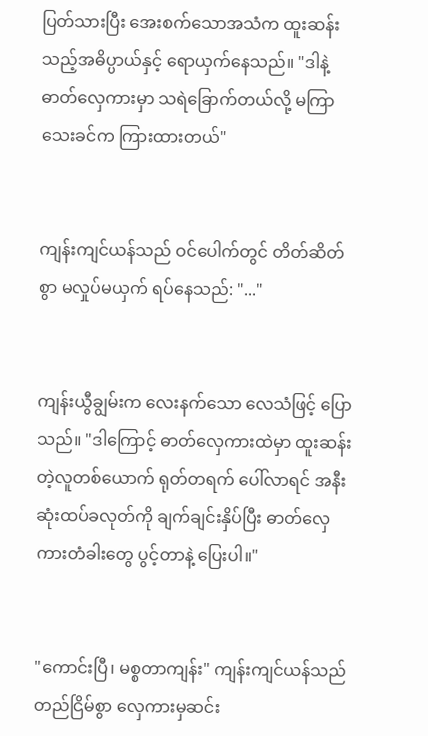ပြတ်သားပြီး အေးစက်သောအသံက ထူးဆန်းသည့်အဓိပ္ပာယ်နှင့် ရောယှက်နေသည်။ "ဒါနဲ့ ဓာတ်လှေကားမှာ သရဲခြောက်တယ်လို့ မကြာသေးခင်က ကြားထားတယ်"


ကျန်းကျင်ယန်သည် ဝင်ပေါက်တွင် တိတ်ဆိတ်စွာ မလှုပ်မယှက် ရပ်နေသည်: "..."


ကျန်းယွီချွမ်းက လေးနက်သော လေသံဖြင့် ပြောသည်။ "ဒါကြောင့် ဓာတ်လှေကားထဲမှာ ထူးဆန်းတဲ့လူတစ်ယောက် ရုတ်တရက် ပေါ်လာရင် အနီးဆုံးထပ်ခလုတ်ကို ချက်ချင်းနှိပ်ပြီး ဓာတ်လှေကားတံခါးတွေ ပွင့်တာနဲ့ ပြေးပါ။"


"ကောင်းပြီ၊ မစ္စတာကျန်း" ကျန်းကျင်ယန်သည် တည်ငြိမ်စွာ လှေကားမှဆင်း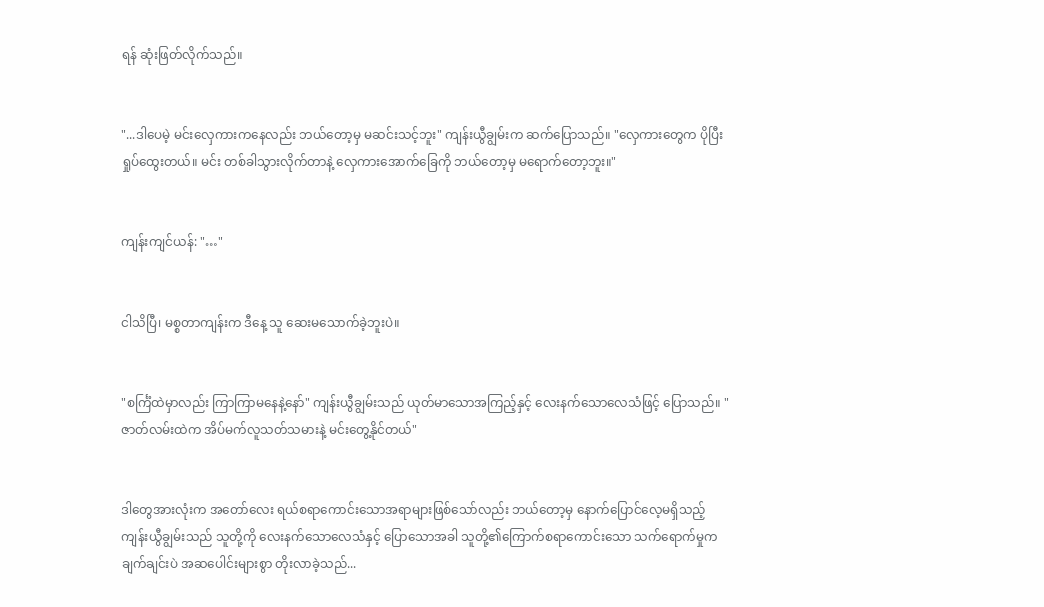ရန် ဆုံးဖြတ်လိုက်သည်။


"...ဒါပေမဲ့ မင်းလှေကားကနေလည်း ဘယ်တော့မှ မဆင်းသင့်ဘူး" ကျန်းယွီချွမ်းက ဆက်ပြောသည်။ "လှေကားတွေက ပိုပြီးရှုပ်ထွေးတယ်။ မင်း တစ်ခါသွားလိုက်တာနဲ့ လှေကားအောက်ခြေကို ဘယ်တော့မှ မရောက်တော့ဘူး။"


ကျန်းကျင်ယန်: "…"


ငါသိပြီ၊ မစ္စတာကျန်းက ဒီနေ့ သူ ဆေးမသောက်ခဲ့ဘူးပဲ။


"စင်္ကြံထဲမှာလည်း ကြာကြာမနေနဲ့နော်" ကျန်းယွီချွမ်းသည် ယုတ်မာသောအကြည့်နှင့် လေးနက်သောလေသံဖြင့် ပြောသည်။ "ဇာတ်လမ်းထဲက အိပ်မက်လူသတ်သမားနဲ့ မင်းတွေ့နိုင်တယ်"


ဒါတွေအားလုံးက အတော်လေး ရယ်စရာကောင်းသောအရာများဖြစ်သော်လည်း ဘယ်တော့မှ နောက်ပြောင်လေ့မရှိသည့် ကျန်းယွီချွမ်းသည် သူတို့ကို လေးနက်သောလေသံနှင့် ပြောသောအခါ သူတို့၏ကြောက်စရာကောင်းသော သက်ရောက်မှုက ချက်ချင်းပဲ အဆပေါင်းများစွာ တိုးလာခဲ့သည်...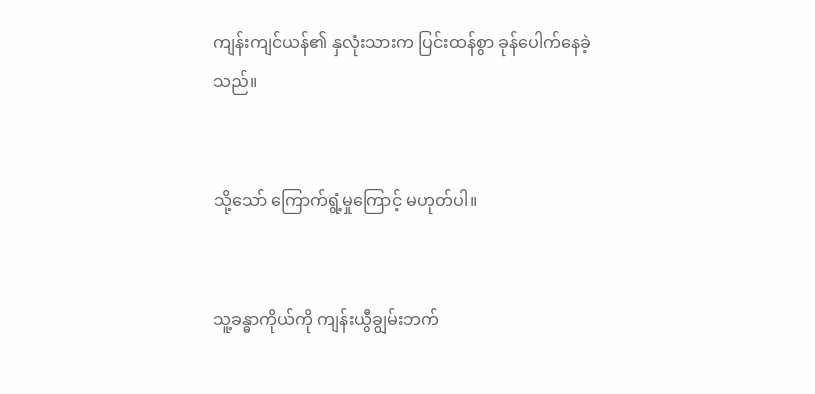ကျန်းကျင်ယန်၏ နှလုံးသားက ပြင်းထန်စွာ ခုန်ပေါက်နေခဲ့သည်။


သို့သော် ကြောက်ရွံ့မှုကြောင့် မဟုတ်ပါ။


သူ့ခန္ဓာကိုယ်ကို ကျန်းယွီချွမ်းဘက်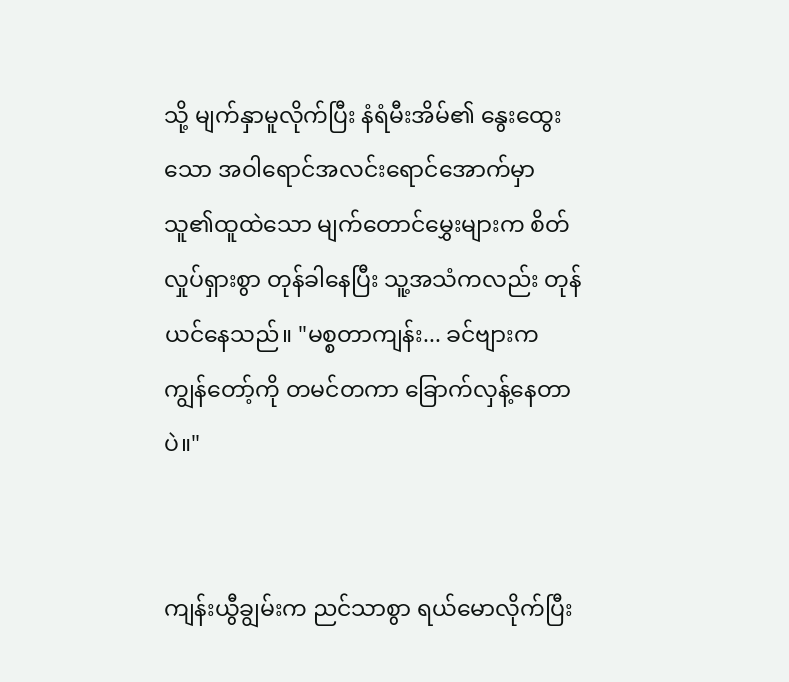သို့ မျက်နှာမူလိုက်ပြီး နံရံမီးအိမ်၏ နွေးထွေးသော အဝါရောင်အလင်းရောင်အောက်မှာ သူ၏ထူထဲသော မျက်တောင်မွှေးများက စိတ်လှုပ်ရှားစွာ တုန်ခါနေပြီး သူ့အသံကလည်း တုန်ယင်နေသည်။ "မစ္စတာကျန်း... ခင်ဗျားက ကျွန်တော့်ကို တမင်တကာ ခြောက်လှန့်နေတာပဲ။"


ကျန်းယွီချွမ်းက ညင်သာစွာ ရယ်မောလိုက်ပြီး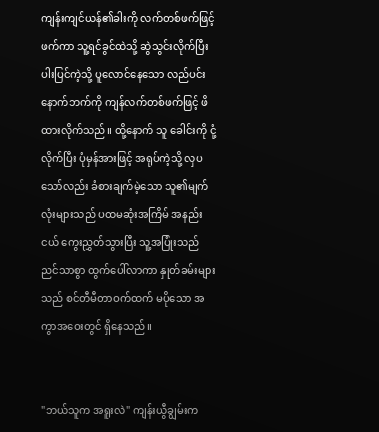ကျန်းကျင်ယန်၏ခါးကို လက်တစ်ဖက်ဖြင့် ဖက်ကာ သူ့ရင်ခွင်ထဲသို့ ဆွဲသွင်းလိုက်ပြီး ပါးပြင်ကဲ့သို့ ပူလောင်နေသော လည်ပင်းနောက်ဘက်ကို ကျန်လက်တစ်ဖက်ဖြင့် ဖိထားလိုက်သည်။ ထို့နောက် သူ ခေါင်းကို ငုံ့လိုက်ပြီး ပုံမှန်အားဖြင့် အရုပ်ကဲ့သို့ လှပသော်လည်း ခံစားချက်မဲ့သော သူ၏မျက်လုံးများသည် ပထမဆုံးအကြိမ် အနည်းငယ် ကွေးညွှတ်သွားပြီး သူ့အပြုံးသည် ညင်သာစွာ ထွက်ပေါ်လာကာ နှုတ်ခမ်းများသည် စင်တီမီတာဝက်ထက် မပိုသော အကွာအဝေးတွင် ရှိနေသည်။


"ဘယ်သူက အရူးလဲ" ကျန်းယွီချွမ်းက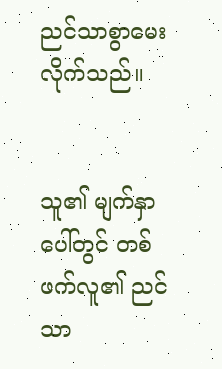ညင်သာစွာမေးလိုက်သည်။


သူ၏ မျက်နှာပေါ်တွင် တစ်ဖက်လူ၏ ညင်သာ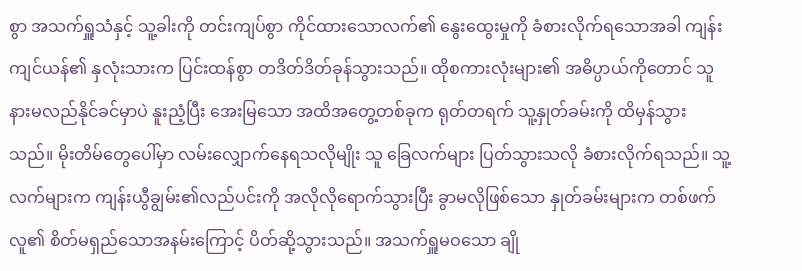စွာ အသက်ရှူသံနှင့် သူ့ခါးကို တင်းကျပ်စွာ ကိုင်ထားသောလက်၏ နွေးထွေးမှုကို ခံစားလိုက်ရသောအခါ ကျန်းကျင်ယန်၏ နှလုံးသားက ပြင်းထန်စွာ တဒိတ်ဒိတ်ခုန်သွားသည်။ ထိုစကားလုံးများ၏ အဓိပ္ပာယ်ကိုတောင် သူနားမလည်နိုင်ခင်မှာပဲ နူးညံ့ပြီး အေးမြသော အထိအတွေ့တစ်ခုက ရုတ်တရက် သူ့နှုတ်ခမ်းကို ထိမှန်သွားသည်။ မိုးတိမ်တွေပေါ်မှာ လမ်းလျှောက်နေရသလိုမျိုး သူ ခြေလက်များ ပြတ်သွားသလို ခံစားလိုက်ရသည်။ သူ့လက်များက ကျန်းယွီချွမ်း၏လည်ပင်းကို အလိုလိုရောက်သွားပြီး ခွာမလိုဖြစ်သော နှုတ်ခမ်းများက တစ်ဖက်လူ၏ စိတ်မရှည်သောအနမ်းကြောင့် ပိတ်ဆို့သွားသည်။ အသက်ရှူမဝသော ချို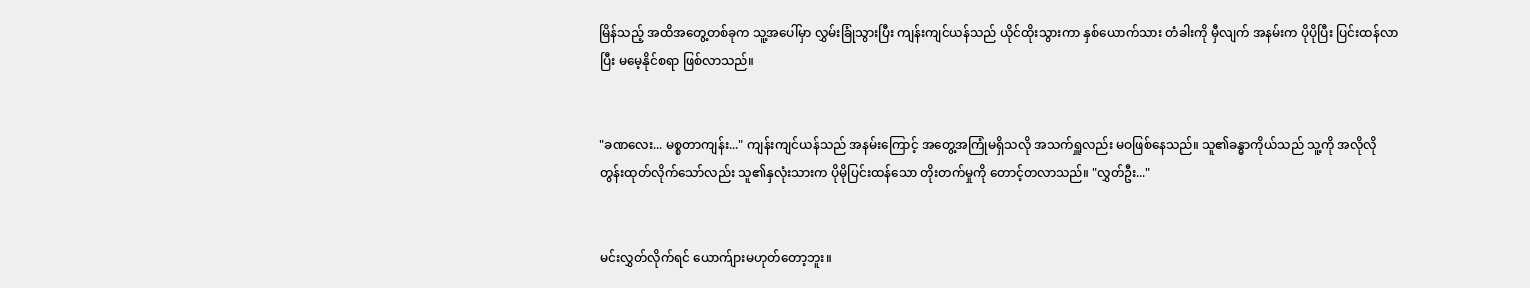မြိန်သည့် အထိအတွေ့တစ်ခုက သူ့အပေါ်မှာ လွှမ်းခြုံသွားပြီး ကျန်းကျင်ယန်သည် ယိုင်ထိုးသွားကာ နှစ်ယောက်သား တံခါးကို မှီလျက် အနမ်းက ပိုပိုပြီး ပြင်းထန်လာပြီး မမေ့နိုင်စရာ ဖြစ်လာသည်။


"ခဏလေး... မစ္စတာကျန်း..." ကျန်းကျင်ယန်သည် အနမ်းကြောင့် အတွေ့အကြုံမရှိသလို အသက်ရှူလည်း မဝဖြစ်နေသည်။ သူ၏ခန္ဓာကိုယ်သည် သူ့ကို အလိုလိုတွန်းထုတ်လိုက်သော်လည်း သူ၏နှလုံးသားက ပိုမိုပြင်းထန်သော တိုးတက်မှုကို တောင့်တလာသည်။ "လွှတ်ဦး..."


မင်းလွှတ်လိုက်ရင် ယောက်ျားမဟုတ်တော့ဘူး။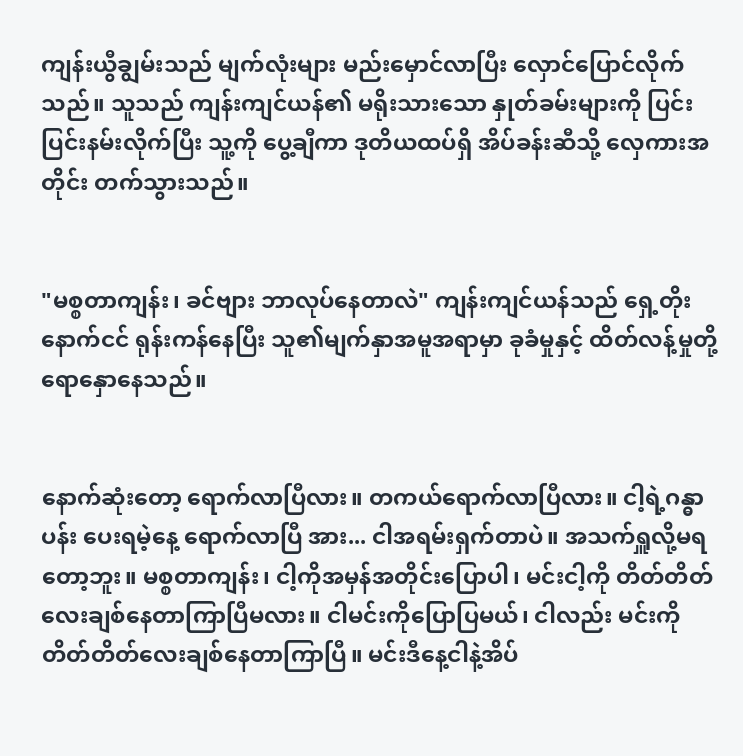ကျန်းယွီချွမ်းသည် မျက်လုံးများ မည်းမှောင်လာပြီး လှောင်ပြောင်လိုက်သည်။ သူသည် ကျန်းကျင်ယန်၏ မရိုးသားသော နှုတ်ခမ်းများကို ပြင်းပြင်းနမ်းလိုက်ပြီး သူ့ကို ပွေ့ချီကာ ဒုတိယထပ်ရှိ အိပ်ခန်းဆီသို့ လှေကားအတိုင်း တက်သွားသည်။


"မစ္စတာကျန်း၊ ခင်ဗျား ဘာလုပ်နေတာလဲ" ကျန်းကျင်ယန်သည် ရှေ့တိုးနောက်ငင် ရုန်းကန်နေပြီး သူ၏မျက်နှာအမူအရာမှာ ခုခံမှုနှင့် ထိတ်လန့်မှုတို့ ရောနှောနေသည်။


နောက်ဆုံးတော့ ရောက်လာပြီလား။ တကယ်ရောက်လာပြီလား။ ငါ့ရဲ့ဂန္ဓာပန်း ပေးရမဲ့နေ့ ရောက်လာပြီ အား... ငါအရမ်းရှက်တာပဲ။ အသက်ရှူလို့မရတော့ဘူး။ မစ္စတာကျန်း၊ ငါ့ကိုအမှန်အတိုင်းပြောပါ၊ မင်းငါ့ကို တိတ်တိတ်လေးချစ်နေတာကြာပြီမလား။ ငါမင်းကိုပြောပြမယ်၊ ငါလည်း မင်းကို တိတ်တိတ်လေးချစ်နေတာကြာပြီ။ မင်းဒီနေ့ငါနဲ့အိပ်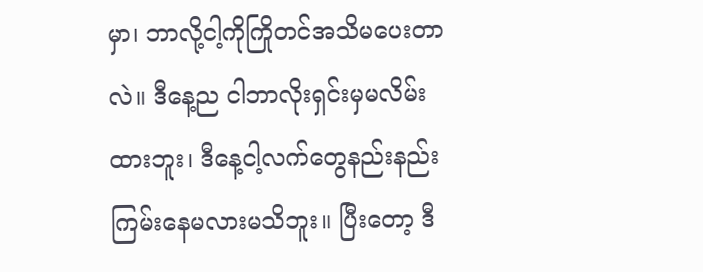မှာ၊ ဘာလို့ငါ့ကိုကြိုတင်အသိမပေးတာလဲ။ ဒီနေ့ည ငါဘာလိုးရှင်းမှမလိမ်းထားဘူး၊ ဒီနေ့ငါ့လက်တွေနည်းနည်းကြမ်းနေမလားမသိဘူး။ ပြီးတော့ ဒီ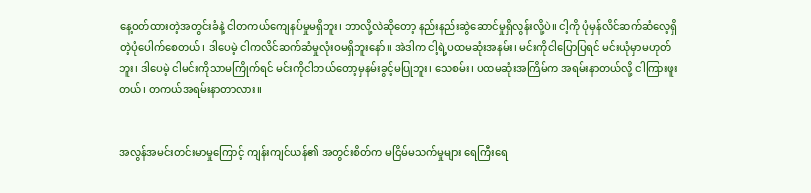နေ့ဝတ်ထားတဲ့အတွင်းခံနဲ့ ငါတကယ်ကျေနပ်မှုမရှိဘူး၊ ဘာလို့လဲဆိုတော့ နည်းနည်းဆွဲဆောင်မှုရှိလွန်းလို့ပဲ။ ငါ့ကို ပုံမှန်လိင်ဆက်ဆံလေ့ရှိတဲ့ပုံပေါက်စေတယ်၊ ဒါပေမဲ့ ငါကလိင်ဆက်ဆံမှုလုံးဝမရှိဘူးနော်။ အဲဒါက ငါ့ရဲ့ပထမဆုံးအနမ်း၊ မင်းကိုငါပြောပြရင် မင်းယုံမှာမဟုတ်ဘူး၊ ဒါပေမဲ့ ငါမင်းကိုသာမကြိုက်ရင် မင်းကိုငါဘယ်တော့မှနမ်းခွင့်မပြုဘူး၊ သေစမ်း၊ ပထမဆုံးအကြိမ်က အရမ်းနာတယ်လို့ ငါကြားဖူးတယ်၊ တကယ်အရမ်းနာတာလား။


အလွန်အမင်းတင်းမာမှုကြောင့် ကျန်းကျင်ယန်၏ အတွင်းစိတ်က မငြိမ်မသက်မှုများ ရေကြီးရေ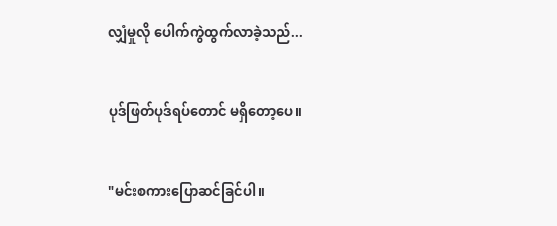လျှံမှုလို ပေါက်ကွဲထွက်လာခဲ့သည်...


ပုဒ်ဖြတ်ပုဒ်ရပ်တောင် မရှိတော့ပေ။


"မင်းစကားပြောဆင်ခြင်ပါ။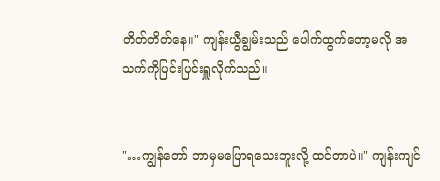တိတ်တိတ်နေ။" ကျန်းယွီချွမ်းသည် ပေါက်ထွက်တော့မလို အသက်ကိုပြင်းပြင်းရှူလိုက်သည်။


"…ကျွန်တော် ဘာမှမပြောရသေးဘူးလို့ ထင်တာပဲ။" ကျန်းကျင်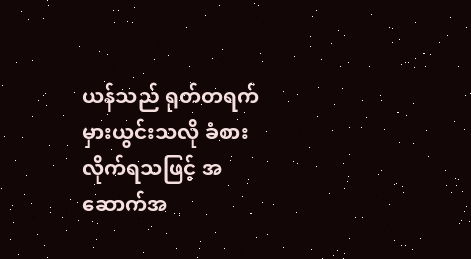ယန်သည် ရုတ်တရက် မှားယွင်းသလို ခံစားလိုက်ရသဖြင့် အဆောက်အ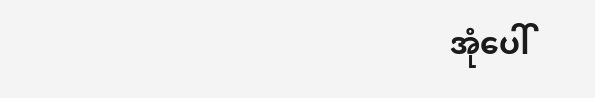အုံပေါ်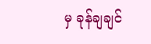မှ ခုန်ချချင်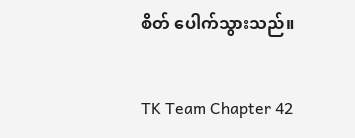စိတ် ပေါက်သွားသည်။


TK Team Chapter 42